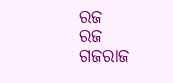ରଜ
ରଜ
ଗଜରାଜ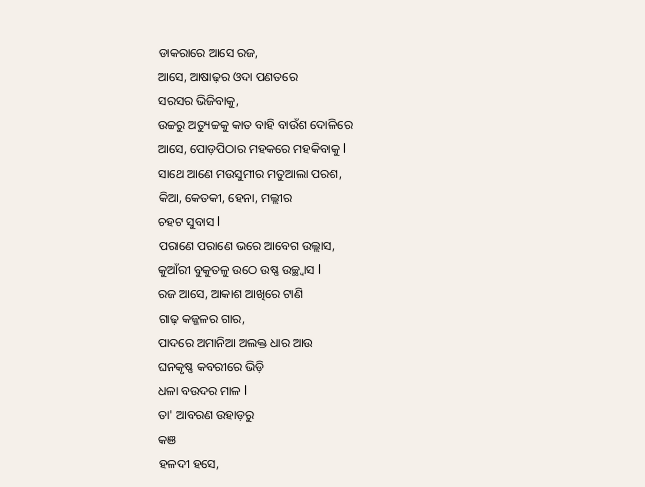ଡାକରାରେ ଆସେ ରଜ,
ଆସେ, ଆଷାଢ଼ର ଓଦା ପଣତରେ
ସରସର ଭିଜିବାକୁ,
ଉଚ୍ଚରୁ ଅତ୍ୟୁଚ୍ଚକୁ କାତ ବାହି ବାଉଁଶ ଦୋଳିରେ
ଆସେ, ପୋଡ଼ପିଠାର ମହକରେ ମହକିବାକୁ l
ସାଥେ ଆଣେ ମଉସୁମୀର ମତୁଆଲା ପରଶ,
କିଆ, କେତକୀ, ହେନା, ମଲ୍ଲୀର
ଚହଟ ସୁବାସ l
ପରାଣେ ପରାଣେ ଭରେ ଆବେଗ ଉଲ୍ଲାସ,
କୁଆଁରୀ ବୁକୁତଳୁ ଉଠେ ଉଷ୍ଣ ଉଚ୍ଛ୍ୱାସ l
ରଜ ଆସେ, ଆକାଶ ଆଖିରେ ଟାଣି
ଗାଢ଼ କଜ୍ଜଳର ଗାର,
ପାଦରେ ଅମାନିଆ ଅଲକ୍ତ ଧାର ଆଉ
ଘନକୃଷ୍ଣ କବରୀରେ ଭିଡ଼ି
ଧଳା ବଉଦର ମାଳ l
ତା' ଆବରଣ ଉହାଡ଼ରୁ
କଞ
ହଳଦୀ ହସେ,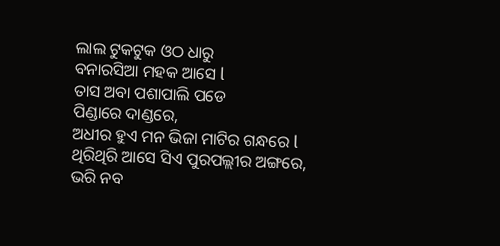ଲାଲ ଟୁକଟୁକ ଓଠ ଧାରୁ
ବନାରସିଆ ମହକ ଆସେ l
ତାସ ଅବା ପଶାପାଲି ପଡେ
ପିଣ୍ଡାରେ ଦାଣ୍ଡରେ,
ଅଧୀର ହୁଏ ମନ ଭିଜା ମାଟିର ଗନ୍ଧରେ l
ଥିରିଥିରି ଆସେ ସିଏ ପୁରପଲ୍ଲୀର ଅଙ୍ଗରେ,
ଭରି ନବ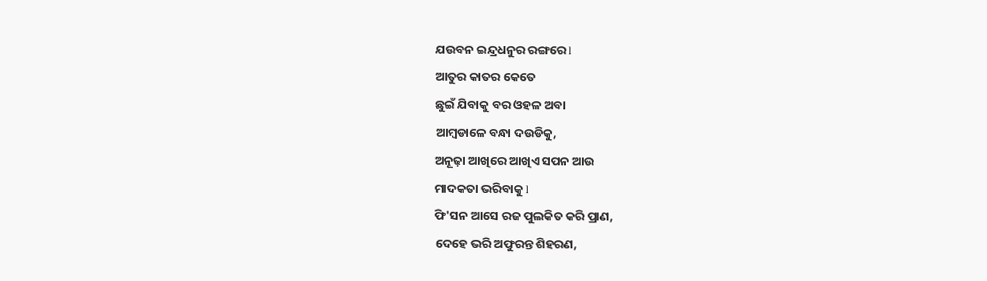ଯଉବନ ଇନ୍ଦ୍ରଧନୁର ରଙ୍ଗରେ l
ଆତୁର କାତର କେତେ
ଛୁଇଁ ଯିବାକୁ ବର ଓହଳ ଅବା
ଆମ୍ବଡାଳେ ବନ୍ଧା ଦଉଡିକୁ,
ଅନୂଢ଼ା ଆଖିରେ ଆଖିଏ ସପନ ଆଉ
ମାଦକତା ଭରିବାକୁ l
ଫି'ସନ ଆସେ ରଜ ପୁଲକିତ କରି ପ୍ରାଣ,
ଦେହେ ଭରି ଅଫୁରନ୍ତ ଶିହରଣ,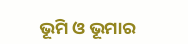ଭୂମି ଓ ଭୂମାର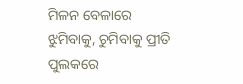ମିଳନ ବେଳାରେ
ଝୁମିବାକୁ, ଚୁମିବାକୁ ପ୍ରୀତି ପୁଲକରେ